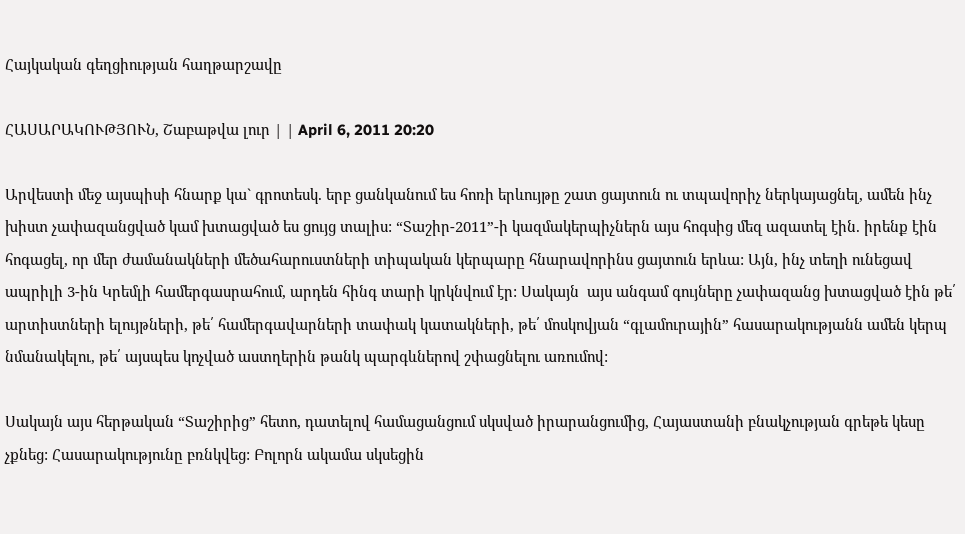Հայկական գեղցիության հաղթարշավը

ՀԱՍԱՐԱԿՈՒԹՅՈՒՆ, Շաբաթվա լուր | | April 6, 2011 20:20

Արվեստի մեջ այսպիսի հնարք կա` գրոտեսկ. երբ ցանկանում ես հոռի երևույթը շատ ցայտուն ու տպավորիչ ներկայացնել, ամեն ինչ խիստ չափազանցված կամ խտացված ես ցույց տալիս: “Տաշիր-2011”-ի կազմակերպիչներն այս հոգսից մեզ ազատել էին. իրենք էին հոգացել, որ մեր ժամանակների մեծահարուստների տիպական կերպարը հնարավորինս ցայտուն երևա: Այն, ինչ տեղի ունեցավ ապրիլի 3-ին Կրեմլի համերգասրահում, արդեն հինգ տարի կրկնվում էր: Սակայն  այս անգամ գույները չափազանց խտացված էին թե՛ արտիստների ելույթների, թե՛ համերգավարների տափակ կատակների, թե՛ մոսկովյան “գլամուրային” հասարակությանն ամեն կերպ նմանակելու, թե՛ այսպես կոչված աստղերին թանկ պարգևներով շփացնելու առումով:

Սակայն այս հերթական “Տաշիրից” հետո, դատելով համացանցում սկսված իրարանցումից, Հայաստանի բնակչության գրեթե կեսը չքնեց: Հասարակությունը բռնկվեց: Բոլորն ակամա սկսեցին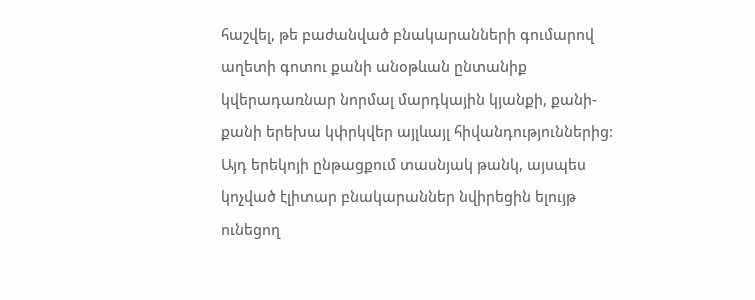հաշվել, թե բաժանված բնակարանների գումարով աղետի գոտու քանի անօթևան ընտանիք  կվերադառնար նորմալ մարդկային կյանքի, քանի-քանի երեխա կփրկվեր այլևայլ հիվանդություններից: Այդ երեկոյի ընթացքում տասնյակ թանկ, այսպես կոչված էլիտար բնակարաններ նվիրեցին ելույթ ունեցող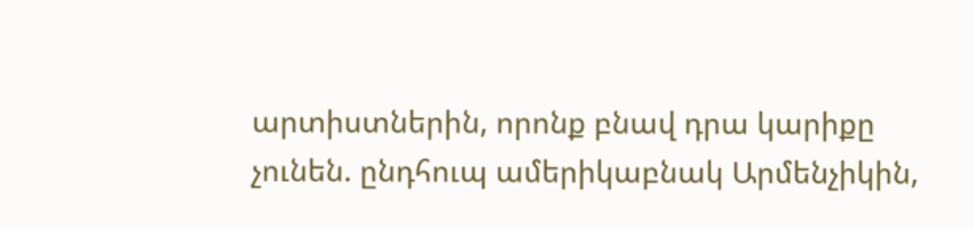արտիստներին, որոնք բնավ դրա կարիքը չունեն. ընդհուպ ամերիկաբնակ Արմենչիկին,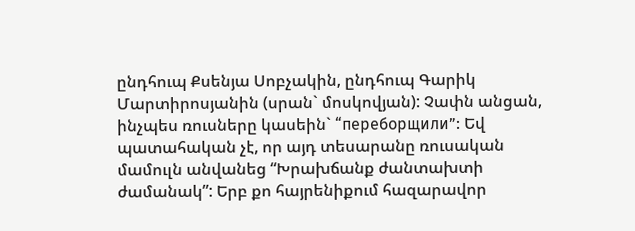ընդհուպ Քսենյա Սոբչակին, ընդհուպ Գարիկ Մարտիրոսյանին (սրան` մոսկովյան): Չափն անցան, ինչպես ռուսները կասեին` “переборщили”: Եվ պատահական չէ, որ այդ տեսարանը ռուսական մամուլն անվանեց “Խրախճանք ժանտախտի ժամանակ”: Երբ քո հայրենիքում հազարավոր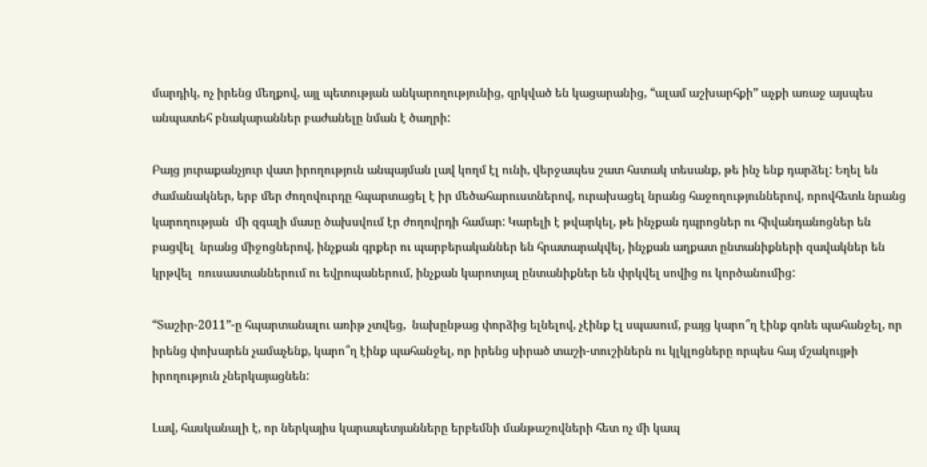մարդիկ, ոչ իրենց մեղքով, այլ պետության անկարողությունից, զրկված են կացարանից, “ալամ աշխարհքի” աչքի առաջ այսպես անպատեհ բնակարաններ բաժանելը նման է ծաղրի:

Բայց յուրաքանչյուր վատ իրողություն անպայման լավ կողմ էլ ունի, վերջապես շատ հստակ տեսանք, թե ինչ ենք դարձել: Եղել են ժամանակներ, երբ մեր ժողովուրդը հպարտացել է իր մեծահարուստներով, ուրախացել նրանց հաջողություններով, որովհետև նրանց կարողության  մի զգալի մասը ծախսվում էր ժողովրդի համար: Կարելի է թվարկել, թե ինչքան դպրոցներ ու հիվանդանոցներ են բացվել  նրանց միջոցներով, ինչքան գրքեր ու պարբերականներ են հրատարակվել, ինչքան աղքատ ընտանիքների զավակներ են կրթվել  ռուսաստաններում ու եվրոպաներում, ինչքան կարոտյալ ընտանիքներ են փրկվել սովից ու կործանումից:

“Տաշիր-2011”-ը հպարտանալու առիթ չտվեց,  նախընթաց փորձից ելնելով, չէինք էլ սպասում, բայց կարո՞ղ էինք գոնե պահանջել, որ իրենց փոխարեն չամաչենք, կարո՞ղ էինք պահանջել, որ իրենց սիրած տաշի-տուշիներն ու կլկլոցները որպես հայ մշակույթի իրողություն չներկայացնեն:

Լավ, հասկանալի է, որ ներկայիս կարապետյանները երբեմնի մանթաշովների հետ ոչ մի կապ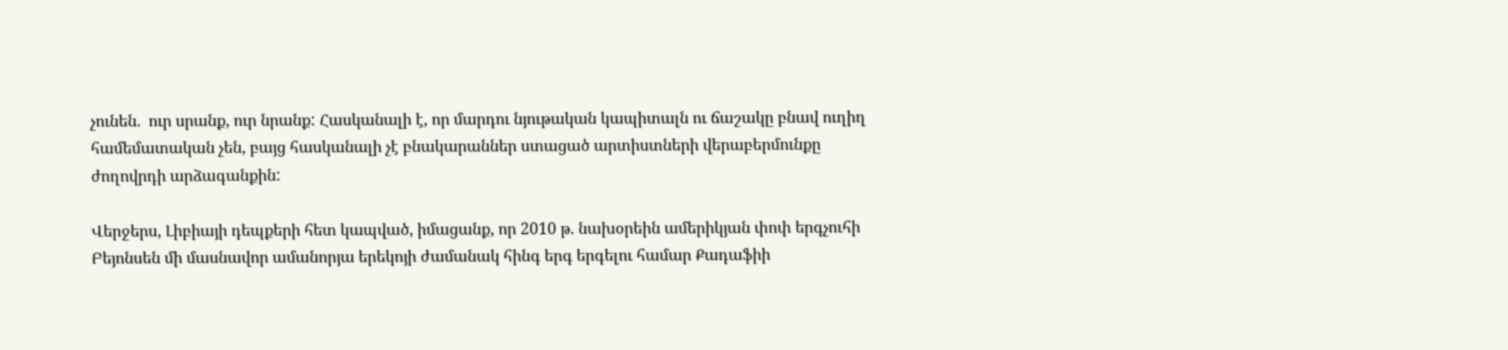չունեն.  ուր սրանք, ուր նրանք: Հասկանալի է, որ մարդու նյութական կապիտալն ու ճաշակը բնավ ուղիղ համեմատական չեն, բայց հասկանալի չէ բնակարաններ ստացած արտիստների վերաբերմունքը ժողովրդի արձագանքին:

Վերջերս, Լիբիայի դեպքերի հետ կապված, իմացանք, որ 2010 թ. նախօրեին ամերիկյան փոփ երգչուհի Բեյոնսեն մի մասնավոր ամանորյա երեկոյի ժամանակ հինգ երգ երգելու համար Քադաֆիի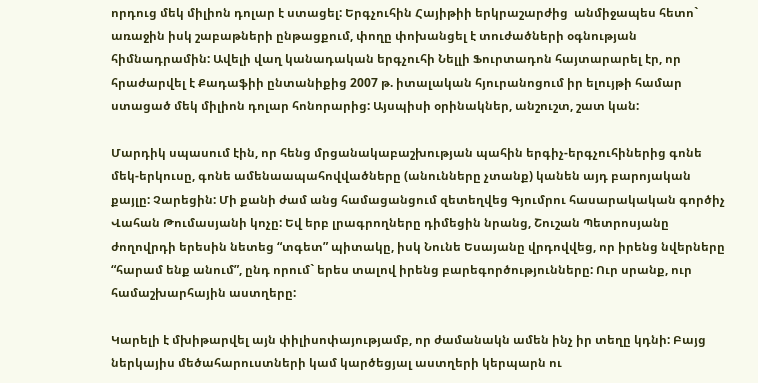որդուց մեկ միլիոն դոլար է ստացել: Երգչուհին Հայիթիի երկրաշարժից  անմիջապես հետո` առաջին իսկ շաբաթների ընթացքում, փողը փոխանցել է տուժածների օգնության հիմնադրամին: Ավելի վաղ կանադական երգչուհի Նելլի Ֆուրտադոն հայտարարել էր, որ հրաժարվել է Քադաֆիի ընտանիքից 2007 թ. իտալական հյուրանոցում իր ելույթի համար ստացած մեկ միլիոն դոլար հոնորարից: Այսպիսի օրինակներ, անշուշտ, շատ կան:

Մարդիկ սպասում էին, որ հենց մրցանակաբաշխության պահին երգիչ-երգչուհիներից գոնե մեկ-երկուսը, գոնե ամենաապահովվածները (անունները չտանք) կանեն այդ բարոյական քայլը: Չարեցին: Մի քանի ժամ անց համացանցում զետեղվեց Գյումրու հասարակական գործիչ Վահան Թումասյանի կոչը: Եվ երբ լրագրողները դիմեցին նրանց, Շուշան Պետրոսյանը ժողովրդի երեսին նետեց “տգետ” պիտակը, իսկ Նունե Եսայանը վրդովվեց, որ իրենց նվերները “հարամ ենք անում”, ընդ որում` երես տալով իրենց բարեգործությունները: Ուր սրանք, ուր համաշխարհային աստղերը:

Կարելի է մխիթարվել այն փիլիսոփայությամբ, որ ժամանակն ամեն ինչ իր տեղը կդնի: Բայց ներկայիս մեծահարուստների կամ կարծեցյալ աստղերի կերպարն ու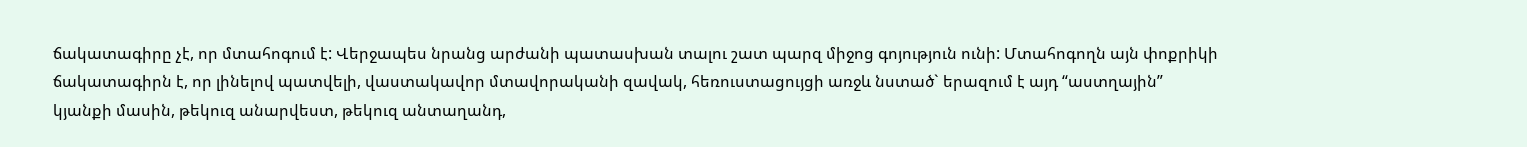ճակատագիրը չէ, որ մտահոգում է: Վերջապես նրանց արժանի պատասխան տալու շատ պարզ միջոց գոյություն ունի: Մտահոգողն այն փոքրիկի ճակատագիրն է, որ լինելով պատվելի, վաստակավոր մտավորականի զավակ, հեռուստացույցի առջև նստած` երազում է այդ “աստղային” կյանքի մասին, թեկուզ անարվեստ, թեկուզ անտաղանդ,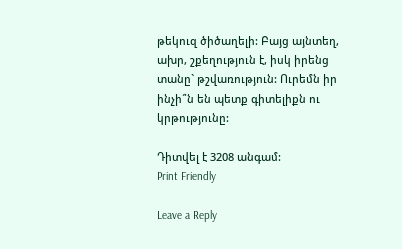թեկուզ ծիծաղելի: Բայց այնտեղ, ախր, շքեղություն է, իսկ իրենց տանը` թշվառություն: Ուրեմն իր ինչի՞ն են պետք գիտելիքն ու կրթությունը:

Դիտվել է 3208 անգամ:
Print Friendly

Leave a Reply